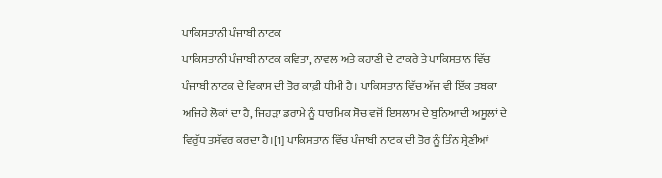ਪਾਕਿਸਤਾਨੀ ਪੰਜਾਬੀ ਨਾਟਕ
ਪਾਕਿਸਤਾਨੀ ਪੰਜਾਬੀ ਨਾਟਕ ਕਵਿਤਾ, ਨਾਵਲ ਅਤੇ ਕਹਾਣੀ ਦੇ ਟਾਕਰੇ ਤੇ ਪਾਕਿਸਤਾਨ ਵਿੱਚ ਪੰਜਾਬੀ ਨਾਟਕ ਦੇ ਵਿਕਾਸ ਦੀ ਤੋਰ ਕਾਫ਼ੀ ਧੀਮੀ ਹੈ। ਪਾਕਿਸਤਾਨ ਵਿੱਚ ਅੱਜ ਵੀ ਇੱਕ ਤਬਕਾ ਅਜਿਹੇ ਲੋਕਾਂ ਦਾ ਹੈ, ਜਿਹੜਾ ਡਰਾਮੇ ਨੂੰ ਧਾਰਮਿਕ ਸੋਚ ਵਜੋਂ ਇਸਲਾਮ ਦੇ ਬੁਨਿਆਦੀ ਅਸੂਲਾਂ ਦੇ ਵਿਰੁੱਧ ਤਸੱਵਰ ਕਰਦਾ ਹੈ।[1] ਪਾਕਿਸਤਾਨ ਵਿੱਚ ਪੰਜਾਬੀ ਨਾਟਕ ਦੀ ਤੋਰ ਨੂੰ ਤਿੰਨ ਸ੍ਰੇਣੀਆਂ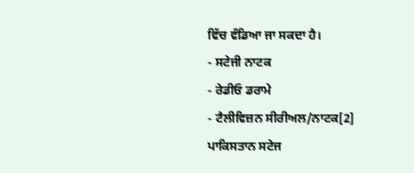ਵਿੱਚ ਵੰਡਿਆ ਜਾ ਸਕਦਾ ਹੈ।
- ਸਟੇਜੀ ਨਾਟਕ
- ਰੇਡੀਓ ਡਰਾਮੇ
- ਟੈਲੀਵਿਜ਼ਨ ਸੀਰੀਅਲ/ਨਾਟਕ[2]
ਪਾਕਿਸਤਾਨ ਸਟੇਜ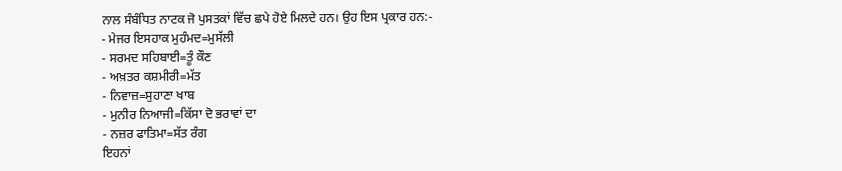ਨਾਲ ਸੰਬੰਧਿਤ ਨਾਟਕ ਜੋ ਪੁਸਤਕਾਂ ਵਿੱਚ ਛਪੇ ਹੋਏ ਮਿਲਦੇ ਹਨ। ਉਹ ਇਸ ਪ੍ਰਕਾਰ ਹਨ:-
- ਮੇਜਰ ਇਸਹਾਕ ਮੁਹੰਮਦ=ਮੁਸੱਲੀ
- ਸਰਮਦ ਸਹਿਬਾਈ=ਤੂੰ ਕੌਣ
- ਅਖ਼ਤਰ ਕਸ਼ਮੀਰੀ=ਮੱਤ
- ਨਿਵਾਜ਼=ਸੁਹਾਣਾ ਖਾਬ
- ਮੁਨੀਰ ਨਿਆਜੀ=ਕਿੱਸਾ ਦੋ ਭਰਾਵਾਂ ਦਾ
- ਨਜ਼ਰ ਫਾਤਿਮਾ=ਸੱਤ ਰੰਗ
ਇਹਨਾਂ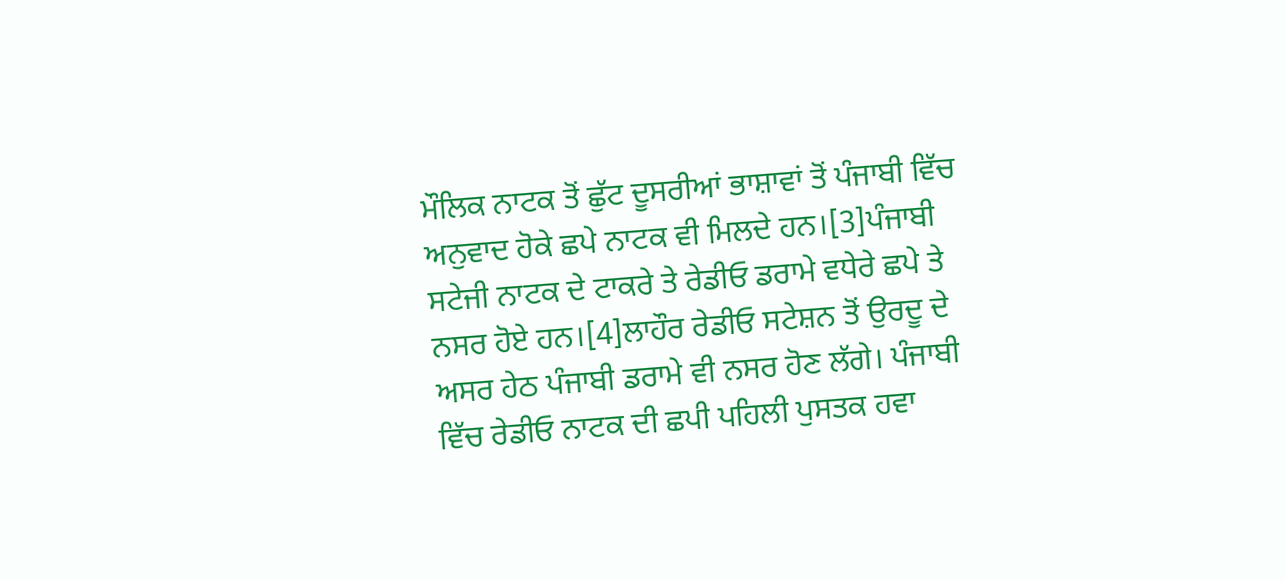ਮੌਲਿਕ ਨਾਟਕ ਤੋਂ ਛੁੱਟ ਦੂਸਰੀਆਂ ਭਾਸ਼ਾਵਾਂ ਤੋਂ ਪੰਜਾਬੀ ਵਿੱਚ ਅਨੁਵਾਦ ਹੋਕੇ ਛਪੇ ਨਾਟਕ ਵੀ ਮਿਲਦੇ ਹਨ।[3]ਪੰਜਾਬੀ ਸਟੇਜੀ ਨਾਟਕ ਦੇ ਟਾਕਰੇ ਤੇ ਰੇਡੀਓ ਡਰਾਮੇ ਵਧੇਰੇ ਛਪੇ ਤੇ ਨਸਰ ਹੋਏ ਹਨ।[4]ਲਾਹੌਰ ਰੇਡੀਓ ਸਟੇਸ਼ਨ ਤੋਂ ਉਰਦੂ ਦੇ ਅਸਰ ਹੇਠ ਪੰਜਾਬੀ ਡਰਾਮੇ ਵੀ ਨਸਰ ਹੋਣ ਲੱਗੇ। ਪੰਜਾਬੀ ਵਿੱਚ ਰੇਡੀਓ ਨਾਟਕ ਦੀ ਛਪੀ ਪਹਿਲੀ ਪੁਸਤਕ ਹਵਾ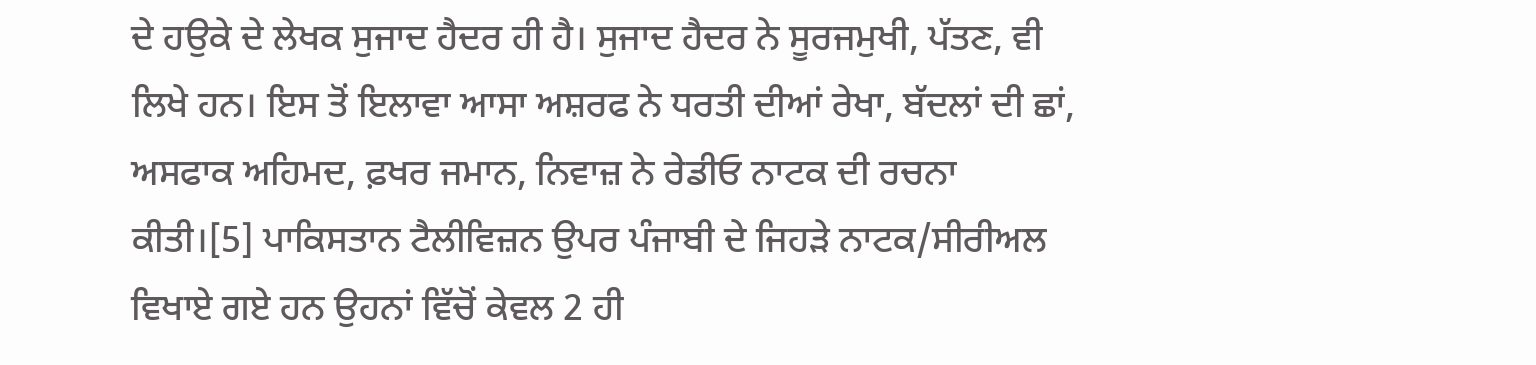ਦੇ ਹਉਕੇ ਦੇ ਲੇਖਕ ਸੁਜਾਦ ਹੈਦਰ ਹੀ ਹੈ। ਸੁਜਾਦ ਹੈਦਰ ਨੇ ਸੂਰਜਮੁਖੀ, ਪੱਤਣ, ਵੀ ਲਿਖੇ ਹਨ। ਇਸ ਤੋਂ ਇਲਾਵਾ ਆਸਾ ਅਸ਼ਰਫ ਨੇ ਧਰਤੀ ਦੀਆਂ ਰੇਖਾ, ਬੱਦਲਾਂ ਦੀ ਛਾਂ, ਅਸਫਾਕ ਅਹਿਮਦ, ਫ਼ਖਰ ਜਮਾਨ, ਨਿਵਾਜ਼ ਨੇ ਰੇਡੀਓ ਨਾਟਕ ਦੀ ਰਚਨਾ ਕੀਤੀ।[5] ਪਾਕਿਸਤਾਨ ਟੈਲੀਵਿਜ਼ਨ ਉਪਰ ਪੰਜਾਬੀ ਦੇ ਜਿਹੜੇ ਨਾਟਕ/ਸੀਰੀਅਲ ਵਿਖਾਏ ਗਏ ਹਨ ਉਹਨਾਂ ਵਿੱਚੋਂ ਕੇਵਲ 2 ਹੀ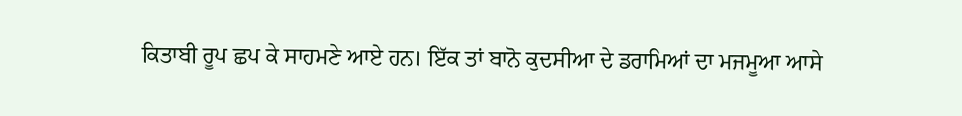ਕਿਤਾਬੀ ਰੂਪ ਛਪ ਕੇ ਸਾਹਮਣੇ ਆਏ ਹਨ। ਇੱਕ ਤਾਂ ਬਾਨੋ ਕੁਦਸੀਆ ਦੇ ਡਰਾਮਿਆਂ ਦਾ ਮਜਮੂਆ ਆਸੇ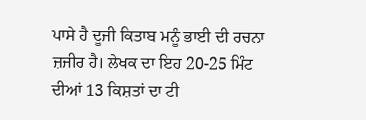ਪਾਸੇ ਹੈ ਦੂਜੀ ਕਿਤਾਬ ਮਨੂੰ ਭਾਈ ਦੀ ਰਚਨਾ ਜ਼ਜੀਰ ਹੈ। ਲੇਖਕ ਦਾ ਇਹ 20-25 ਮਿੰਟ ਦੀਆਂ 13 ਕਿਸ਼ਤਾਂ ਦਾ ਟੀ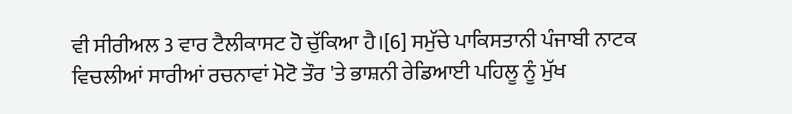ਵੀ ਸੀਰੀਅਲ 3 ਵਾਰ ਟੈਲੀਕਾਸਟ ਹੋ ਚੁੱਕਿਆ ਹੈ।[6] ਸਮੁੱਚੇ ਪਾਕਿਸਤਾਨੀ ਪੰਜਾਬੀ ਨਾਟਕ ਵਿਚਲੀਆਂ ਸਾਰੀਆਂ ਰਚਨਾਵਾਂ ਮੋਟੋ ਤੌਰ 'ਤੇ ਭਾਸ਼ਨੀ ਰੇਡਿਆਈ ਪਹਿਲੂ ਨੂੰ ਮੁੱਖ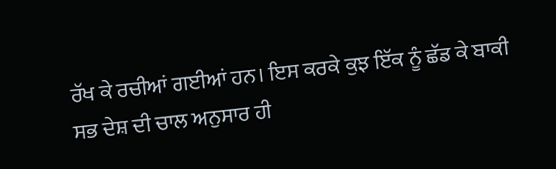ਰੱਖ ਕੇ ਰਚੀਆਂ ਗਈਆਂ ਹਨ। ਇਸ ਕਰਕੇ ਕੁਝ ਇੱਕ ਨੂੰ ਛੱਡ ਕੇ ਬਾਕੀ ਸਭ ਦੇਸ਼ ਦੀ ਚਾਲ ਅਨੁਸਾਰ ਹੀ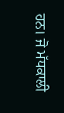ਹਨ। ਜੋ ਮੱਧਕਾਲੀ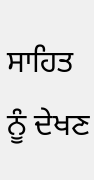ਸਾਹਿਤ ਨੂੰ ਦੇਖਣ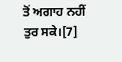ਤੋਂ ਅਗਾਹ ਨਹੀਂ ਤੁਰ ਸਕੇ।[7]